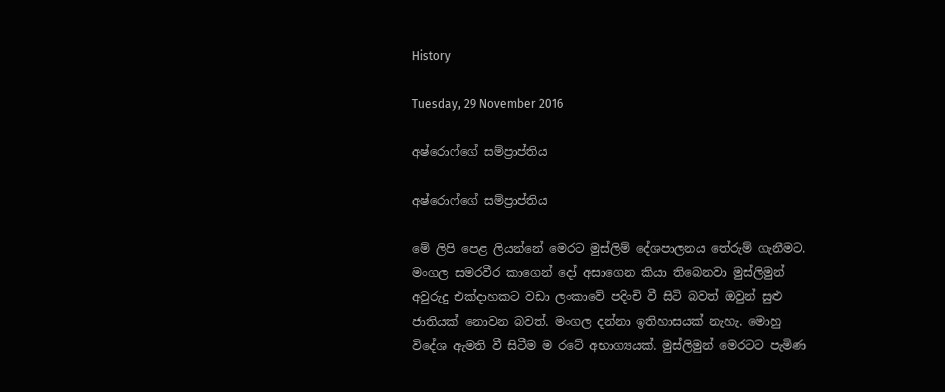History

Tuesday, 29 November 2016

අෂ්රොෆ්ගේ සම්ප්‍රාප්තිය

අෂ්රොෆ්ගේ සම්ප්‍රාප්තිය

මේ ලිපි පෙළ ලියන්නේ මෙරට මුස්ලිම් දේශපාලනය තේරුම් ගැනීමට. මංගල සමරවීර කාගෙන් දෝ අසාගෙන කියා තිබෙනවා මුස්ලිමුන් අවුරුදු එක්දාහකට වඩා ලංකාවේ පදිංචි වී සිටි බවත් ඔවුන් සුළු ජාතියක් නොවන බවත්. මංගල දන්නා ඉතිහාසයක් නැහැ. මොහු විදේශ ඇමති වී සිටීම ම රටේ අභාග්‍යයක්. මුස්ලිමුන් මෙරටට පැමිණ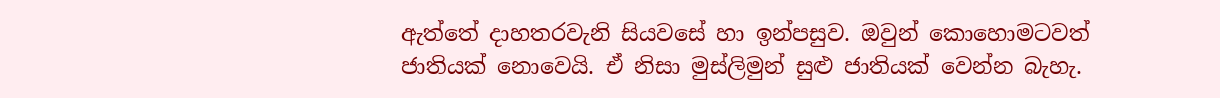ඇත්තේ දාහතරවැනි සියවසේ හා ඉන්පසුව. ඔවුන් කොහොමටවත් ජාතියක් නොවෙයි. ඒ නිසා මුස්ලිමුන් සුළු ජාතියක් වෙන්න බැහැ.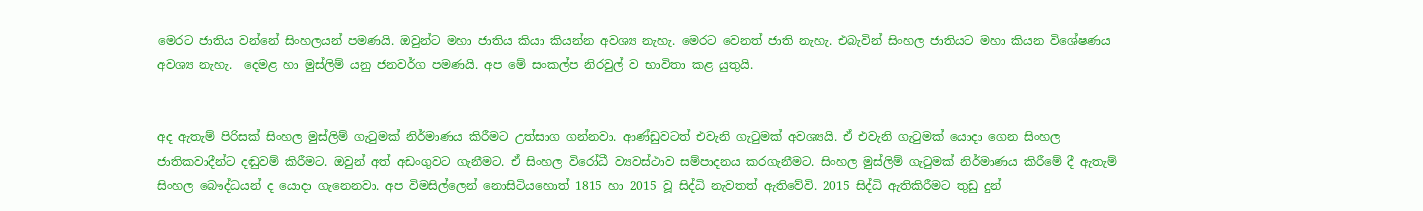මෙරට ජාතිය වන්නේ සිංහලයන් පමණයි. ඔවුන්ට මහා ජාතිය කියා කියන්න අවශ්‍ය නැහැ. මෙරට වෙනත් ජාති නැහැ. එබැවින් සිංහල ජාතියට මහා කියන විශේෂණය අවශ්‍ය නැහැ.  දෙමළ හා මුස්ලිම් යනු ජනවර්ග පමණයි. අප මේ සංකල්ප නිරවුල් ව භාවිතා කළ යුතුයි.


අද ඇතැම් පිරිසක් සිංහල මුස්ලිම් ගැටුමක් නිර්මාණය කිරීමට උත්සාග ගන්නවා. ආණ්ඩුවටත් එවැනි ගැටුමක් අවශ්‍යයි. ඒ එවැනි ගැටුමක් යොදා ගෙන සිංහල ජාතිකවාදීන්ට දඬුවම් කිරීමට. ඔවුන් අත් අඩංගුවට ගැනීමට. ඒ සිංහල විරෝධී ව්‍යවස්ථාව සම්පාදනය කරගැනීමට. සිංහල මුස්ලිම් ගැටුමක් නිර්මාණය කිරීමේ දී ඇතැම් සිංහල බෞද්ධයන් ද යොදා ගැනෙනවා. අප විමසිල්ලෙන් නොසිටියහොත් 1815 හා 2015 වූ සිද්ධි නැවතත් ඇතිවේවි. 2015 සිද්ධි ඇතිකිරීමට තුඩු දුන්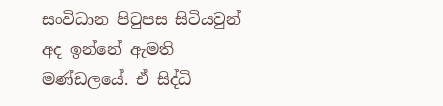සංවිධාන පිටුපස සිටියවුන් අද ඉන්නේ ඇමති මණ්ඩලයේ. ඒ සිද්ධි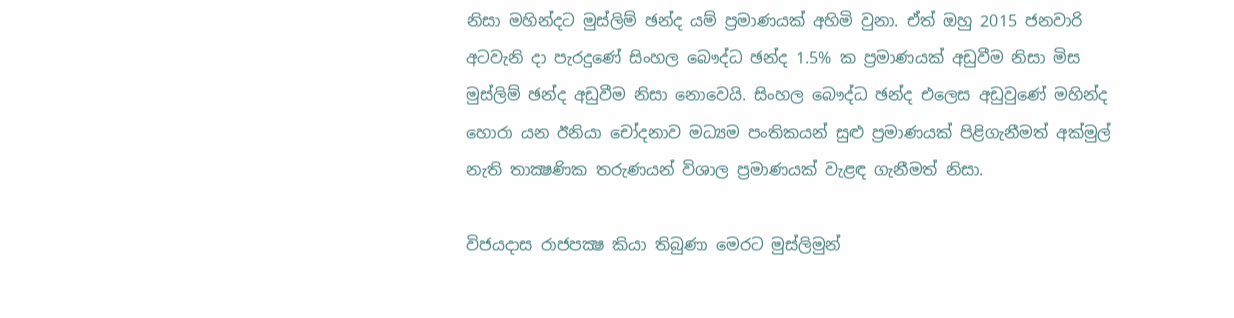නිසා මහින්දට මුස්ලිම් ඡන්ද යම් ප්‍රමාණයක් අහිමි වුනා. ඒත් ඔහු 2015 ජනවාරි අටවැනි දා පැරදුණේ සිංහල බෞද්ධ ඡන්ද 1.5% ක ප්‍රමාණයක් අඩුවීම නිසා මිස මුස්ලිම් ඡන්ද අඩුවීම නිසා නොවෙයි. සිංහල බෞද්ධ ඡන්ද එලෙස අඩුවුණේ මහින්ද හොරා යන ඊනියා චෝදනාව මධ්‍යම පංතිකයන් සුළු ප්‍රමාණයක් පිළිගැනීමත් අක්මුල් නැති තාක්‍ෂණික තරුණයන් විශාල ප්‍රමාණයක් වැළඳ ගැනීමත් නිසා.

විජයදාස රාජපක්‍ෂ කියා තිබුණා මෙරට මුස්ලිමුන්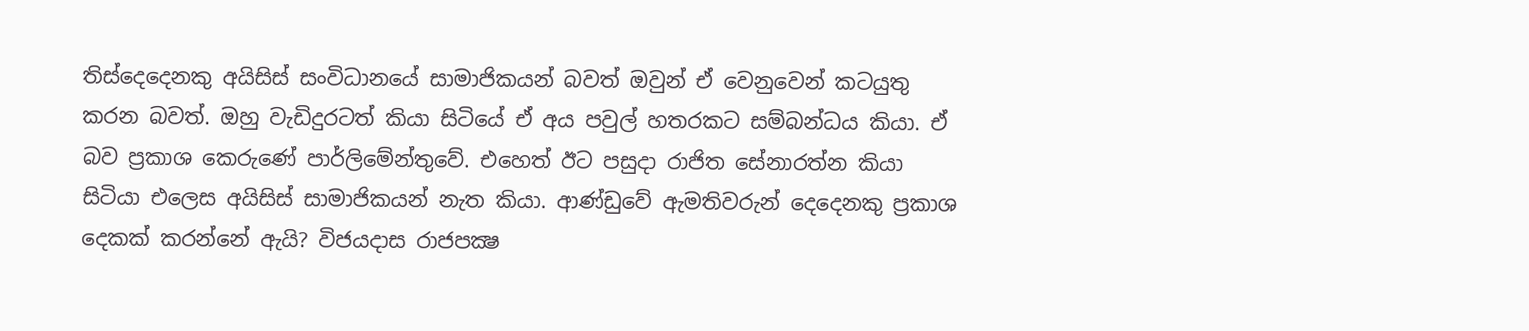තිස්දෙදෙනකු අයිසිස් සංවිධානයේ සාමාජිකයන් බවත් ඔවුන් ඒ වෙනුවෙන් කටයුතු කරන බවත්. ඔහු වැඩිදුරටත් කියා සිටියේ ඒ අය පවුල් හතරකට සම්බන්ධය කියා. ඒ බව ප්‍රකාශ කෙරුණේ පාර්ලිමේන්තුවේ. එහෙත් ඊට පසුදා රාජිත සේනාරත්න කියා සිටියා එලෙස අයිසිස් සාමාජිකයන් නැත කියා. ආණ්ඩුවේ ඇමතිවරුන් දෙදෙනකු ප්‍රකාශ දෙකක් කරන්නේ ඇයි? විජයදාස රාජපක්‍ෂ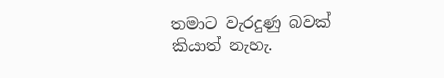තමාට වැරදුණු බවක් කියාත් නැහැ.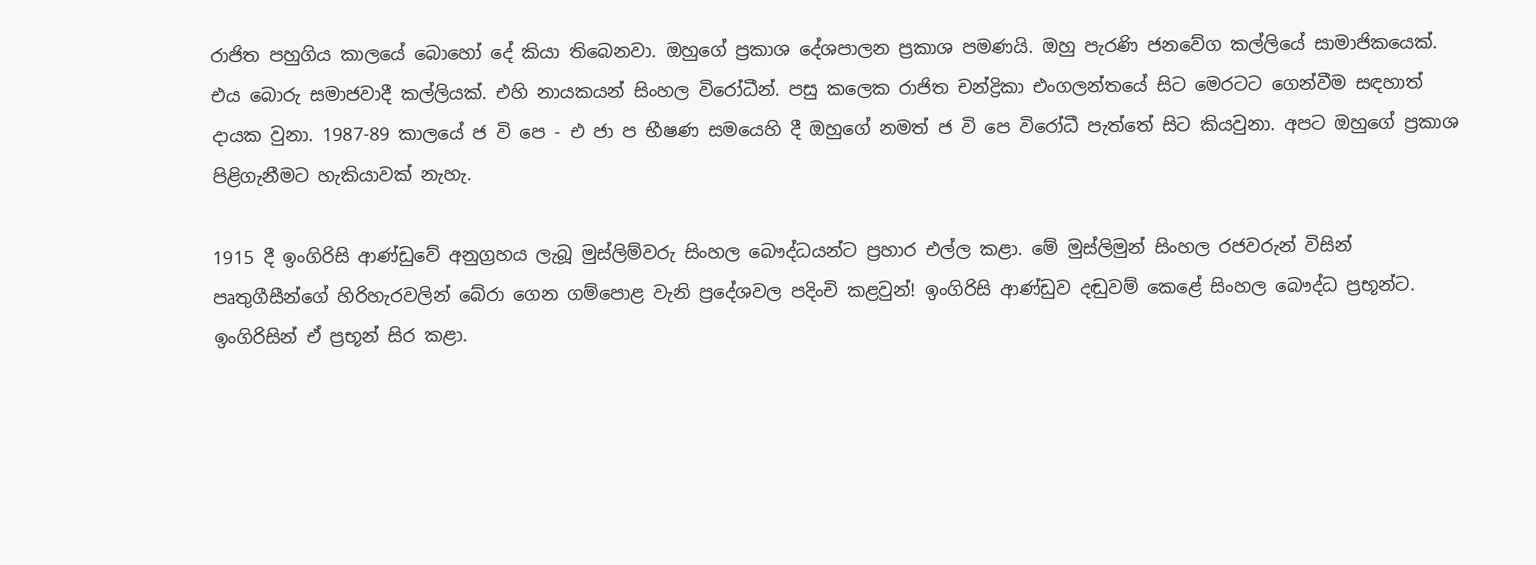රාජිත පහුගිය කාලයේ බොහෝ දේ කියා තිබෙනවා. ඔහුගේ ප්‍රකාශ දේශපාලන ප්‍රකාශ පමණයි. ඔහු පැරණි ජනවේග කල්ලියේ සාමාජිකයෙක්. එය බොරු සමාජවාදී කල්ලියක්. එහි නායකයන් සිංහල විරෝධීන්. පසු කලෙක රාජිත චන්ද්‍රිකා එංගලන්තයේ සිට මෙරටට ගෙන්වීම සඳහාත් දායක වුනා. 1987-89 කාලයේ ජ වි පෙ - එ ජා ප භීෂණ සමයෙහි දී ඔහුගේ නමත් ජ වි පෙ විරෝධී පැත්තේ සිට කියවුනා. අපට ඔහුගේ ප්‍රකාශ පිළිගැනීමට හැකියාවක් නැහැ.

1915 දී ඉංගිරිසි ආණ්ඩුවේ අනුග්‍රහය ලැබූ මුස්ලිම්වරු සිංහල බෞද්ධයන්ට ප්‍රහාර එල්ල කළා. මේ මුස්ලිමුන් සිංහල රජවරුන් විසින් පෘතුගීසීන්ගේ හිරිහැරවලින් බේරා ගෙන ගම්පොළ වැනි ප්‍රදේශවල පදිංචි කළවුන්! ඉංගිරිසි ආණ්ඩුව දඬුවම් කෙළේ සිංහල බෞද්ධ ප්‍රභූන්ට. ඉංගිරිසින් ඒ ප්‍රභූන් සිර කළා.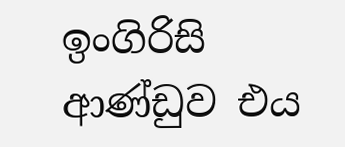ඉංගිරිසි ආණ්ඩුව එය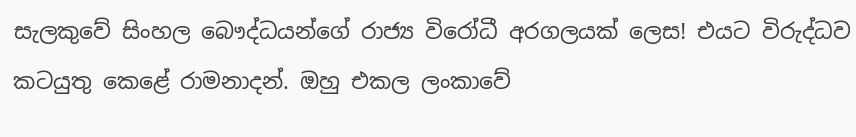සැලකුවේ සිංහල බෞද්ධයන්ගේ රාජ්‍ය විරෝධී අරගලයක් ලෙස! එයට විරුද්ධව කටයුතු කෙළේ රාමනාදන්. ඔහු එකල ලංකාවේ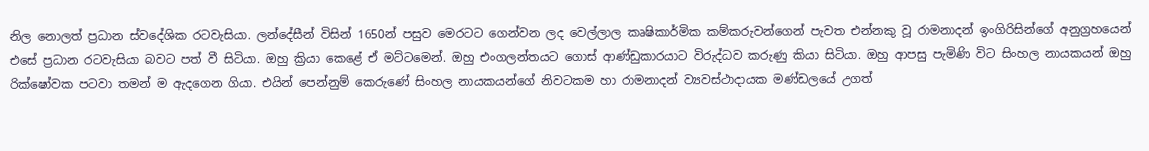නිල නොලත් ප්‍රධාන ස්වදේශික රටවැසියා. ලන්දේසීන් විසින් 1650න් පසුව මෙරටට ගෙන්වන ලද වෙල්ලාල කෘෂිකාර්මික කම්කරුවන්ගෙන් පැවත එන්නකු වූ රාමනාදන් ඉංගිරිසින්ගේ අනුග්‍රහයෙන් එසේ ප්‍රධාන රටවැසියා බවට පත් වී සිටියා. ඔහු ක්‍රියා කෙළේ ඒ මට්ටමෙන්. ඔහු එංගලන්තයට ගොස් ආණ්ඩුකාරයාට විරුද්ධව කරුණු කියා සිටියා. ඔහු ආපසු පැමිණි විට සිංහල නායකයන් ඔහු රික්ෂෝවක පටවා තමන් ම ඇදගෙන ගියා. එයින් පෙන්නුම් කෙරුණේ සිංහල නායකයන්ගේ නිවටකම හා රාමනාදන් ව්‍යවස්ථාදායක මණ්ඩලයේ උගත්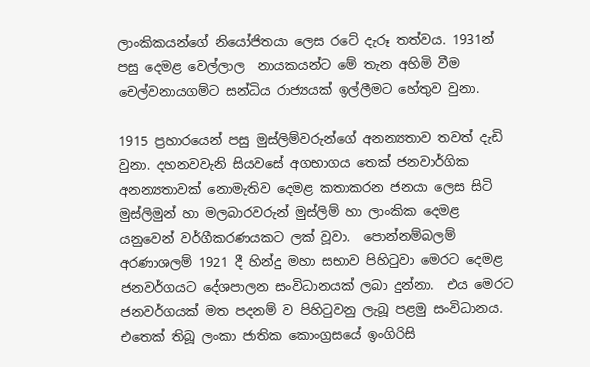ලාංකිකයන්ගේ නියෝජිතයා ලෙස රටේ දැරූ තත්වය. 1931න් පසු දෙමළ වෙල්ලාල  නායකයන්ට මේ තැන අහිමි වීම චෙල්වනායගම්ට සන්ධිය රාජ්‍යයක් ඉල්ලීමට හේතුව වුනා.

1915 ප්‍රහාරයෙන් පසු මුස්ලිම්වරුන්ගේ අනන්‍යතාව තවත් දැඩි වුනා. දහනවවැනි සියවසේ අගභාගය තෙක් ජනවාර්ගික අනන්‍යතාවක් නොමැතිව දෙමළ කතාකරන ජනයා ලෙස සිටි මුස්ලිමුන් හා මලබාරවරුන් මුස්ලිම් හා ලාංකික දෙමළ යනුවෙන් වර්ගීකරණයකට ලක් වූවා.  පොන්නම්බලම් අරණාශලම් 1921 දී හින්දු මහා සභාව පිහිටුවා මෙරට දෙමළ ජනවර්ගයට දේශපාලන සංවිධානයක් ලබා දුන්නා.  එය මෙරට ජනවර්ගයක් මත පදනම් ව පිහිටුවනු ලැබූ පළමු සංවිධානය. එතෙක් තිබූ ලංකා ජාතික කොංග්‍රසයේ ඉංගිරිසි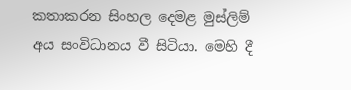කතාකරන සිංහල දෙමළ මුස්ලිම් අය සංවිධානය වී සිටියා. මෙහි දී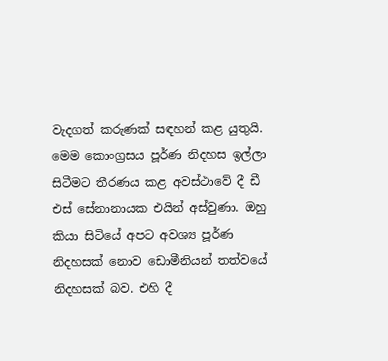වැදගත් කරුණක් සඳහන් කළ යුතුයි. මෙම කොංග්‍රසය පූර්ණ නිදහස ඉල්ලා සිටීමට තීරණය කළ අවස්ථාවේ දී ඩී එස් සේනානායක එයින් අස්වුණා. ඔහු කියා සිටියේ අපට අවශ්‍ය පූර්ණ නිදහසක් නොව ඩොමීනියන් තත්වයේ නිදහසක් බව. එහි දී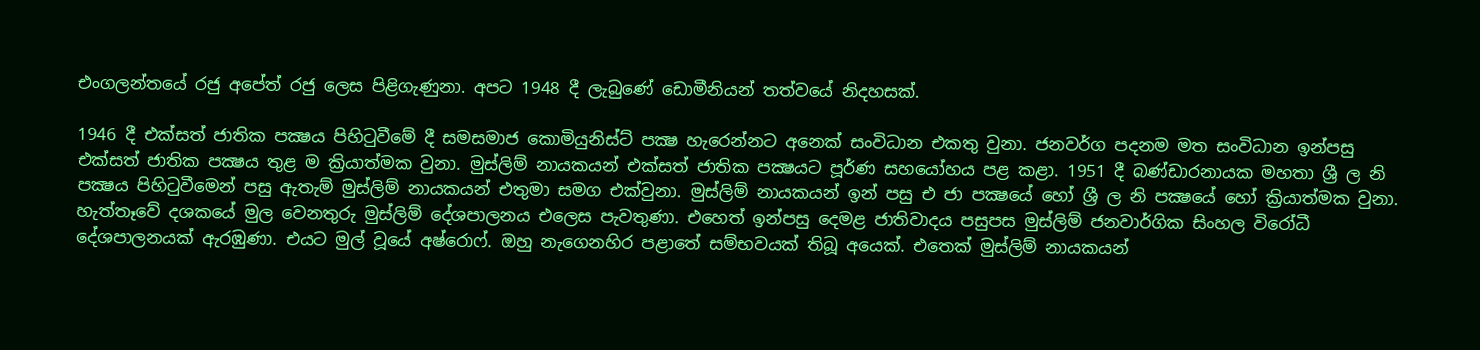එංගලන්තයේ රජු අපේත් රජු ලෙස පිළිගැණුනා. අපට 1948 දී ලැබුණේ ඩොමීනියන් තත්වයේ නිදහසක්.

1946 දී එක්සත් ජාතික පක්‍ෂය පිහිටුවීමේ දී සමසමාජ කොමියුනිස්ට් පක්‍ෂ හැරෙන්නට අනෙක් සංවිධාන එකතු වුනා. ජනවර්ග පදනම මත සංවිධාන ඉන්පසු එක්සත් ජාතික පක්‍ෂය තුළ ම ක්‍රියාත්මක වුනා. මුස්ලිම් නායකයන් එක්සත් ජාතික පක්‍ෂයට පූර්ණ සහයෝහය පළ කළා. 1951 දී බණ්ඩාරනායක මහතා ශ්‍රී ල නි පක්‍ෂය පිහිටුවීමෙන් පසු ඇතැම් මුස්ලිම් නායකයන් එතුමා සමග එක්වුනා. මුස්ලිම් නායකයන් ඉන් පසු එ ජා පක්‍ෂයේ හෝ ශ්‍රී ල නි පක්‍ෂයේ හෝ ක්‍රියාත්මක වුනා. හැත්තෑවේ දශකයේ මුල වෙනතුරු මුස්ලිම් දේශපාලනය එලෙස පැවතුණා. එහෙත් ඉන්පසු දෙමළ ජාතිවාදය පසුපස මුස්ලිම් ජනවාර්ගික සිංහල විරෝධී දේශපාලනයක් ඇරඹුණා. එයට මුල් වූයේ අෂ්රොෆ්. ඔහු නැගෙනහිර පළාතේ සම්භවයක් තිබූ අයෙක්. එතෙක් මුස්ලිම් නායකයන්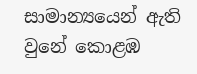සාමාන්‍යයෙන් ඇති වුනේ කොළඹ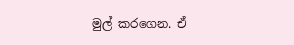මුල් කරගෙන. ඒ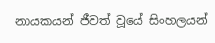නායකයන් ජීවත් වූයේ සිංහලයන්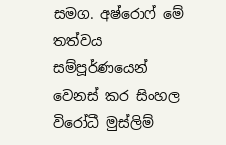සමග. අෂ්රොෆ් මේ තත්වය සම්පූර්ණයෙන් වෙනස් කර සිංහල විරෝධී මුස්ලිම්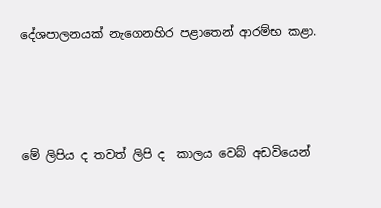දේශපාලනයක් නැගෙනහිර පළාතෙන් ආරම්භ කළා.




මේ ලිපිය ද තවත් ලිපි ද  කාලය වෙබ් අඩවියෙන්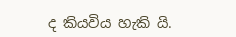ද කියවිය හැකි යි.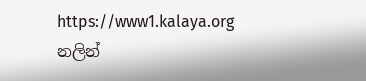https://www1.kalaya.org
නලින්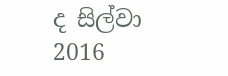ද සිල්වා
2016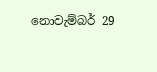නොවැම්බර් 29